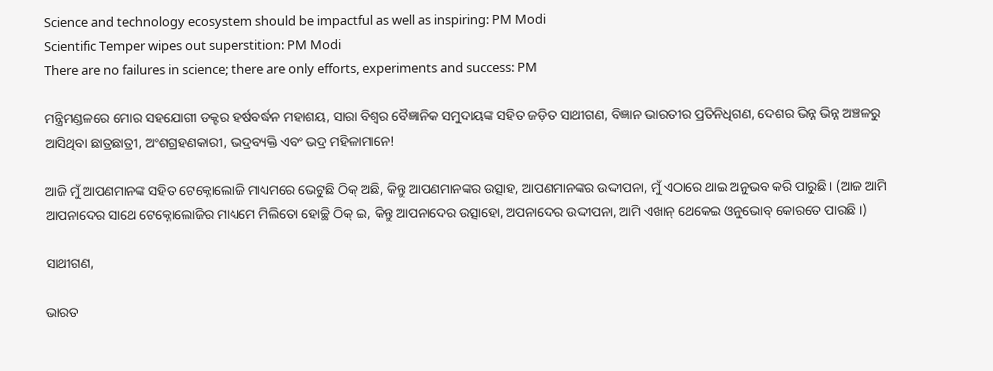Science and technology ecosystem should be impactful as well as inspiring: PM Modi
Scientific Temper wipes out superstition: PM Modi
There are no failures in science; there are only efforts, experiments and success: PM

ମନ୍ତ୍ରିମଣ୍ଡଳରେ ମୋର ସହଯୋଗୀ ଡକ୍ଟର ହର୍ଷବର୍ଦ୍ଧନ ମହାଶୟ, ସାରା ବିଶ୍ୱର ବୈଜ୍ଞାନିକ ସମୁଦାୟଙ୍କ ସହିତ ଜଡ଼ିତ ସାଥୀଗଣ, ବିଜ୍ଞାନ ଭାରତୀର ପ୍ରତିନିଧିଗଣ, ଦେଶର ଭିନ୍ନ ଭିନ୍ନ ଅଞ୍ଚଳରୁ ଆସିଥିବା ଛାତ୍ରଛାତ୍ରୀ, ଅଂଶଗ୍ରହଣକାରୀ, ଭଦ୍ରବ୍ୟକ୍ତି ଏବଂ ଭଦ୍ର ମହିଳାମାନେ!

ଆଜି ମୁଁ ଆପଣମାନଙ୍କ ସହିତ ଟେକ୍ନୋଲୋଜି ମାଧ୍ୟମରେ ଭେଟୁଛି ଠିକ୍‌ ଅଛି, କିନ୍ତୁ ଆପଣମାନଙ୍କର ଉତ୍ସାହ, ଆପଣମାନଙ୍କର ଉଦ୍ଦୀପନା, ମୁଁ ଏଠାରେ ଥାଇ ଅନୁଭବ କରି ପାରୁଛି। (ଆଜ ଆମି ଆପନାଦେର ସାଥେ ଟେକ୍ନୋଲୋଜିର ମାଧ୍ୟମେ ମିଲିତୋ ହୋଚ୍ଛି ଠିକ୍ ଇ, କିନ୍ତୁ ଆପନାଦେର ଉତ୍ସାହୋ, ଅପନାଦେର ଉଦ୍ଦୀପନା, ଆମି ଏଖାନ୍ ଥେକେଇ ଓନୁଭୋବ୍ କୋରତେ ପାରଛି ।)

ସାଥୀଗଣ,

ଭାରତ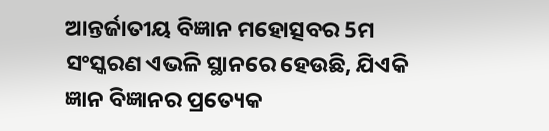ଆନ୍ତର୍ଜାତୀୟ ବିଜ୍ଞାନ ମହୋତ୍ସବର 5ମ ସଂସ୍କରଣ ଏଭଳି ସ୍ଥାନରେ ହେଉଛି, ଯିଏକି ଜ୍ଞାନ ବିଜ୍ଞାନର ପ୍ରତ୍ୟେକ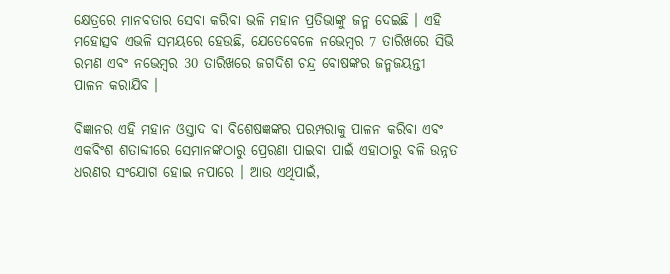କ୍ଷେତ୍ରରେ ମାନବତାର ସେବା କରିବା ଭଳି ମହାନ ପ୍ରତିଭାଙ୍କୁ ଜନ୍ମ ଦେଇଛି । ଏହି ମହୋତ୍ସବ ଏଭଳି ସମୟରେ ହେଉଛି, ଯେତେବେଳେ ନଭେମ୍ବର 7 ତାରିଖରେ ସିଭି ରମଣ ଏବଂ ନଭେମ୍ବର 30 ତାରିଖରେ ଜଗଦିଶ ଚନ୍ଦ୍ର ବୋଷଙ୍କର ଜନ୍ମଜୟନ୍ତୀ ପାଳନ କରାଯିବ ।

ବିଜ୍ଞାନର ଏହି ମହାନ ଓସ୍ତାଦ ବା ବିଶେଷଜ୍ଞଙ୍କର ପରମ୍ପରାକୁ ପାଳନ କରିବା ଏବଂ ଏକବିଂଶ ଶତାବ୍ଦୀରେ ସେମାନଙ୍କଠାରୁ ପ୍ରେରଣା ପାଇବା ପାଇଁ ଏହାଠାରୁ ବଳି ଉନ୍ନତ ଧରଣର ସଂଯୋଗ ହୋଇ ନପାରେ । ଆଉ ଏଥିପାଇଁ,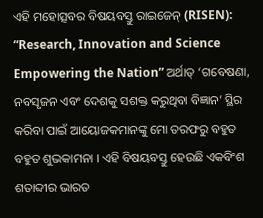ଏହି ମହୋତ୍ସବର ବିଷୟବସ୍ତୁ ରାଇଜେନ୍ (RISEN): “Research, Innovation and Science Empowering the Nation” ଅର୍ଥାତ୍ ‘ଗବେଷଣା, ନବସୃଜନ ଏବଂ ଦେଶକୁ ସଶକ୍ତ କରୁଥିବା ବିଜ୍ଞାନ’ ସ୍ଥିର କରିବା ପାଇଁ ଆୟୋଜକମାନଙ୍କୁ ମୋ ତରଫରୁ ବହୁତ ବହୁତ ଶୁଭକାମନା । ଏହି ବିଷୟବସ୍ତୁ ହେଉଛି ଏକବିଂଶ ଶତାବ୍ଦୀର ଭାରତ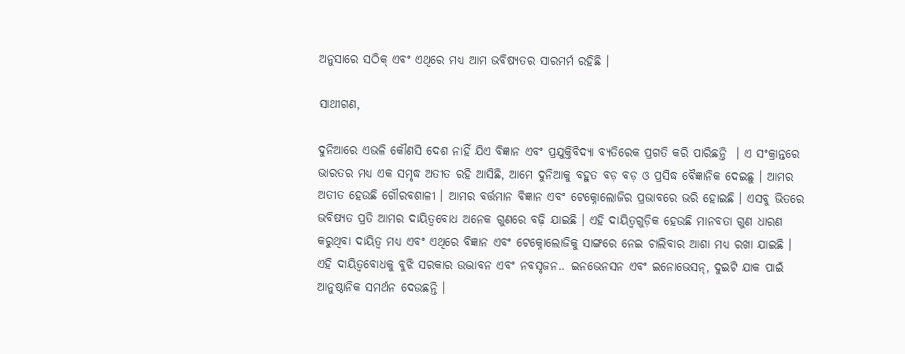ଅନୁସାରେ ସଠିକ୍ ଏବଂ ଏଥିରେ ମଧ୍ୟ ଆମ ଭବିଷ୍ୟତର ସାରମର୍ମ ରହିଛି ।

ସାଥୀଗଣ,

ଦୁନିଆରେ ଏଭଳି କୌଣସି ଦେଶ ନାହିଁ ଯିଏ ବିଜ୍ଞାନ ଏବଂ ପ୍ରଯୁକ୍ତିବିଦ୍ୟା ବ୍ୟତିରେକ ପ୍ରଗତି କରି ପାରିଛନ୍ତି  । ଏ ସଂକ୍ରାନ୍ତରେ ଭାରତର ମଧ୍ୟ ଏକ ସମୃଦ୍ଧ ଅତୀତ ରହି ଆସିଛି, ଆମେ ଦୁନିଆକୁ ବହୁତ ବଡ଼ ବଡ଼ ଓ ପ୍ରସିଦ୍ଧ ବୈଜ୍ଞାନିକ ଦେଇଛୁ । ଆମର ଅତୀତ ହେଉଛି ଗୌରବଶାଳୀ । ଆମର ବର୍ତ୍ତମାନ ବିଜ୍ଞାନ ଏବଂ ଟେକ୍ନୋଲୋଜିର ପ୍ରଭାବରେ ଭରି ହୋଇଛି । ଏସବୁ ଭିତରେ ଭବିଷ୍ୟତ ପ୍ରତି ଆମର ଦାୟିତ୍ୱବୋଧ ଅନେକ ଗୁଣରେ ବଢ଼ି ଯାଇଛି । ଏହି ଦାୟିତ୍ୱଗୁଡ଼ିକ ହେଉଛି ମାନବତା ଗୁଣ ଧାରଣ କରୁଥିବା ଦାୟିତ୍ୱ ମଧ୍ୟ ଏବଂ ଏଥିରେ ବିଜ୍ଞାନ ଏବଂ ଟେକ୍ନୋଲୋଜିକୁ ସାଙ୍ଗରେ ନେଇ ଚାଲିବାର ଆଶା ମଧ୍ୟ ରଖା ଯାଇଛି । ଏହି ଦାୟିତ୍ୱବୋଧକୁ ବୁଝି ସରକାର ଉଦ୍ଭାବନ ଏବଂ ନବସୃଜନ.. ଇନଭେନସନ ଏବଂ ଇନୋଭେସନ୍, ଦୁଇଟି ଯାକ ପାଇଁ ଆନୁଷ୍ଠାନିକ ସମର୍ଥନ ଦେଉଛନ୍ତି ।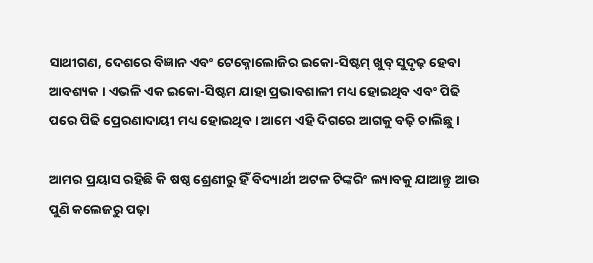ସାଥୀଗଣ, ଦେଶରେ ବିଜ୍ଞାନ ଏବଂ ଟେକ୍ନୋଲୋଜିର ଇକୋ-ସିଷ୍ଟମ୍ ଖୁବ୍ ସୁଦୃଢ଼ ହେବା ଆବଶ୍ୟକ । ଏଭଳି ଏକ ଇକୋ-ସିଷ୍ଟମ ଯାହା ପ୍ରଭାବଶାଳୀ ମଧ୍ୟ ହୋଇଥିବ ଏବଂ ପିଢି ପରେ ପିଢି ପ୍ରେରଣାଦାୟୀ ମଧ୍ୟ ହୋଇଥିବ । ଆମେ ଏହି ଦିଗରେ ଆଗକୁ ବଢ଼ି ଚାଲିଛୁ ।

ଆମର ପ୍ରୟାସ ରହିଛି କି ଷଷ୍ଠ ଶ୍ରେଣୀରୁ ହିଁ ବିଦ୍ୟାର୍ଥୀ ଅଟଳ ଟିଙ୍କରିଂ ଲ୍ୟାବକୁ ଯାଆନ୍ତୁ ଆଉ ପୁଣି କଲେଜରୁ ପଢ଼ା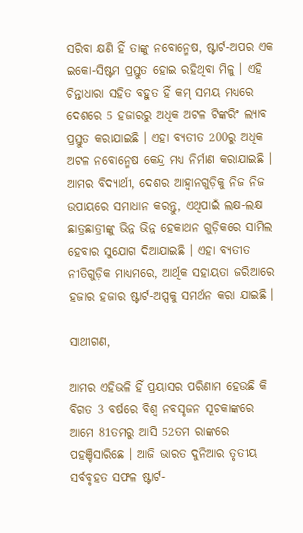ସରିବା କ୍ଷଣି ହିଁ ତାଙ୍କୁ ନବୋନ୍ମେଷ, ଷ୍ଟାର୍ଟ-ଅପର ଏକ ଇକୋ-ସିଷ୍ଟମ ପ୍ରସ୍ତୁତ ହୋଇ ରହିଥିବା ମିଳୁ । ଏହି ଚିନ୍ତାଧାରା ସହିତ ବହୁତ ହିଁ କମ୍ ସମୟ ମଧ୍ୟରେ ଦେଶରେ 5 ହଜାରରୁ ଅଧିକ ଅଟଳ ଟିଙ୍କରିଂ ଲ୍ୟାବ ପ୍ରସ୍ତୁତ କରାଯାଇଛି । ଏହା ବ୍ୟତୀତ 200ରୁ ଅଧିକ ଅଟଳ ନବୋନ୍ମେଷ କେନ୍ଦ୍ର ମଧ୍ୟ ନିର୍ମାଣ କରାଯାଇଛି । ଆମର ବିଦ୍ୟାର୍ଥୀ, ଦେଶର ଆହ୍ୱାନଗୁଡ଼ିକୁ ନିଜ ନିଜ ଉପାୟରେ ସମାଧାନ କରନ୍ତୁ, ଏଥିପାଇଁ ଲକ୍ଷ-ଲକ୍ଷ ଛାତ୍ରଛାତ୍ରୀଙ୍କୁ ଭିନ୍ନ ଭିନ୍ନ ହେକାଥନ ଗୁଡ଼ିକରେ ସାମିଲ ହେବାର ସୁଯୋଗ ଦିଆଯାଇଛି । ଏହା ବ୍ୟତୀତ ନୀତିଗୁଡ଼ିକ ମାଧ୍ୟମରେ, ଆର୍ଥିକ ସହାୟତା ଜରିଆରେ ହଜାର ହଜାର ଷ୍ଟାର୍ଟ-ଅପ୍ସକୁ ସମର୍ଥନ କରା ଯାଇଛି ।

ସାଥୀଗଣ,

ଆମର ଏହିଭଳି ହିଁ ପ୍ରୟାସର ପରିଣାମ ହେଉଛି କି ବିଗତ 3 ବର୍ଷରେ ବିଶ୍ୱ ନବସୃଜନ ସୂଚକାଙ୍କରେ ଆମେ 81ତମରୁ ଆସି 52ତମ ରାଙ୍କରେ ପହଞ୍ଚିସାରିଛେ । ଆଜି ଭାରତ ଦୁନିଆର ତୃତୀୟ ସର୍ବବୃହତ ସଫଳ ଷ୍ଟାର୍ଟ-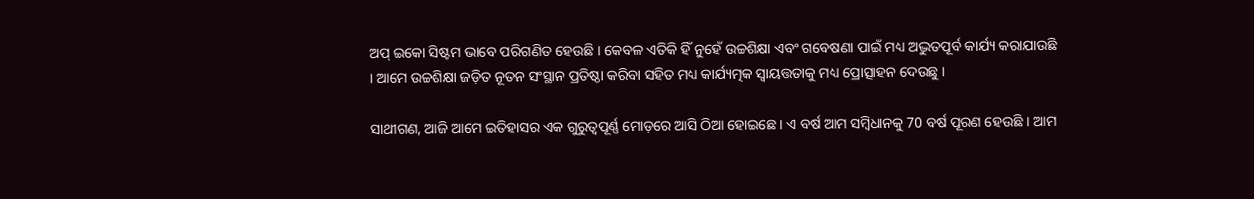ଅପ୍ ଇକୋ ସିଷ୍ଟମ ଭାବେ ପରିଗଣିତ ହେଉଛି । କେବଳ ଏତିକି ହିଁ ନୁହେଁ ଉଚ୍ଚଶିକ୍ଷା ଏବଂ ଗବେଷଣା ପାଇଁ ମଧ୍ୟ ଅଦ୍ଭୁତପୂର୍ବ କାର୍ଯ୍ୟ କରାଯାଉଛି । ଆମେ ଉଚ୍ଚଶିକ୍ଷା ଜଡ଼ିତ ନୂତନ ସଂସ୍ଥାନ ପ୍ରତିଷ୍ଠା କରିବା ସହିତ ମଧ୍ୟ କାର୍ଯ୍ୟତ୍ମକ ସ୍ୱାୟତ୍ତତାକୁ ମଧ୍ୟ ପ୍ରୋତ୍ସାହନ ଦେଉଛୁ ।

ସାଥୀଗଣ, ଆଜି ଆମେ ଇତିହାସର ଏକ ଗୁରୁତ୍ୱପୂର୍ଣ୍ଣ ମୋଡ଼ରେ ଆସି ଠିଆ ହୋଇଛେ । ଏ ବର୍ଷ ଆମ ସମ୍ବିଧାନକୁ 70 ବର୍ଷ ପୂରଣ ହେଉଛି । ଆମ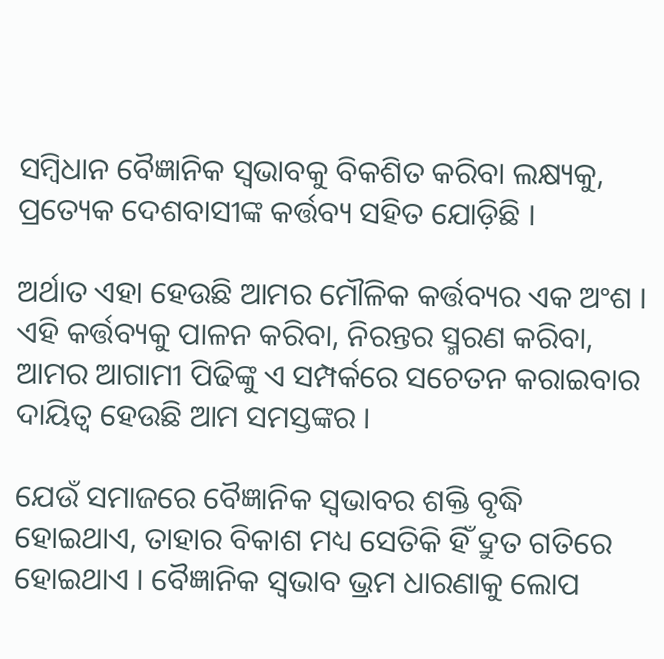ସମ୍ବିଧାନ ବୈଜ୍ଞାନିକ ସ୍ୱଭାବକୁ ବିକଶିତ କରିବା ଲକ୍ଷ୍ୟକୁ, ପ୍ରତ୍ୟେକ ଦେଶବାସୀଙ୍କ କର୍ତ୍ତବ୍ୟ ସହିତ ଯୋଡ଼ିଛି ।

ଅର୍ଥାତ ଏହା ହେଉଛି ଆମର ମୌଳିକ କର୍ତ୍ତବ୍ୟର ଏକ ଅଂଶ । ଏହି କର୍ତ୍ତବ୍ୟକୁ ପାଳନ କରିବା, ନିରନ୍ତର ସ୍ମରଣ କରିବା, ଆମର ଆଗାମୀ ପିଢିଙ୍କୁ ଏ ସମ୍ପର୍କରେ ସଚେତନ କରାଇବାର ଦାୟିତ୍ୱ ହେଉଛି ଆମ ସମସ୍ତଙ୍କର ।

ଯେଉଁ ସମାଜରେ ବୈଜ୍ଞାନିକ ସ୍ୱଭାବର ଶକ୍ତି ବୃଦ୍ଧି ହୋଇଥାଏ, ତାହାର ବିକାଶ ମଧ୍ୟ ସେତିକି ହିଁ ଦ୍ରୁତ ଗତିରେ ହୋଇଥାଏ । ବୈଜ୍ଞାନିକ ସ୍ୱଭାବ ଭ୍ରମ ଧାରଣାକୁ ଲୋପ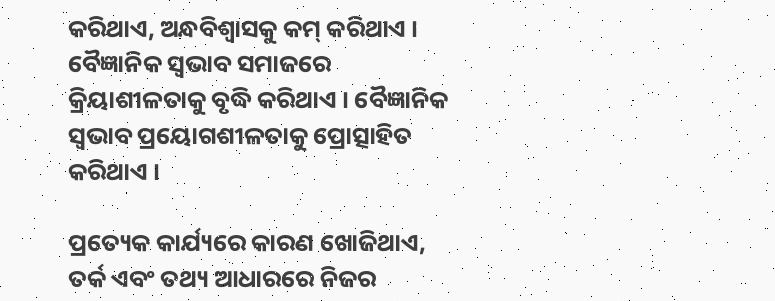କରିଥାଏ, ଅନ୍ଧବିଶ୍ୱାସକୁ କମ୍ କରିଥାଏ । ବୈଜ୍ଞାନିକ ସ୍ୱଭାବ ସମାଜରେ କ୍ରିୟାଶୀଳତାକୁ ବୃଦ୍ଧି କରିଥାଏ । ବୈଜ୍ଞାନିକ ସ୍ୱଭାବ ପ୍ରୟୋଗଶୀଳତାକୁ ପ୍ରୋତ୍ସାହିତ କରିଥାଏ ।

ପ୍ରତ୍ୟେକ କାର୍ଯ୍ୟରେ କାରଣ ଖୋଜିଥାଏ, ତର୍କ ଏବଂ ତଥ୍ୟ ଆଧାରରେ ନିଜର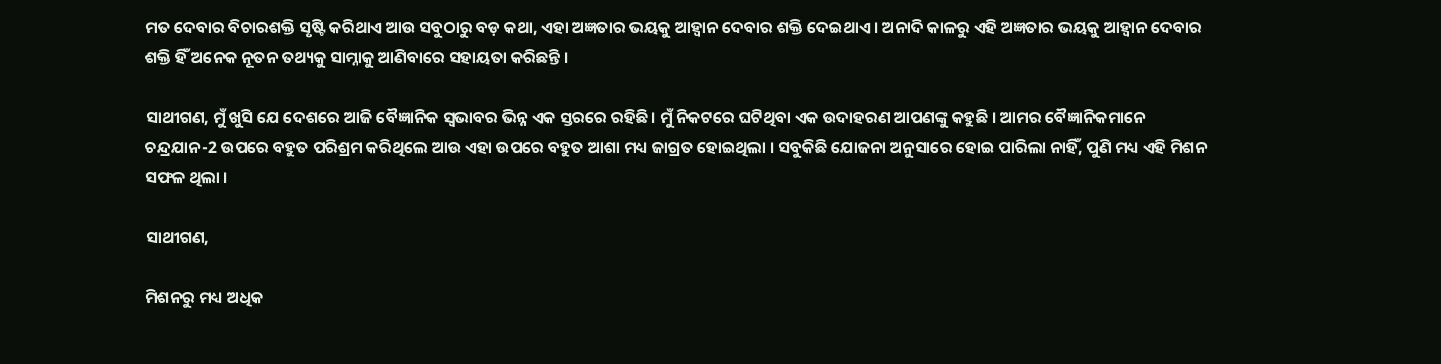ମତ ଦେବାର ବିଚାରଶକ୍ତି ସୃଷ୍ଟି କରିଥାଏ ଆଉ ସବୁଠାରୁ ବଡ଼ କଥା, ଏହା ଅଜ୍ଞତାର ଭୟକୁ ଆହ୍ୱାନ ଦେବାର ଶକ୍ତି ଦେଇଥାଏ । ଅନାଦି କାଳରୁ ଏହି ଅଜ୍ଞତାର ଭୟକୁ ଆହ୍ୱାନ ଦେବାର ଶକ୍ତି ହିଁ ଅନେକ ନୂତନ ତଥ୍ୟକୁ ସାମ୍ନାକୁ ଆଣିବାରେ ସହାୟତା କରିଛନ୍ତି ।

ସାଥୀଗଣ, ମୁଁ ଖୁସି ଯେ ଦେଶରେ ଆଜି ବୈଜ୍ଞାନିକ ସ୍ୱଭାବର ଭିନ୍ନ ଏକ ସ୍ତରରେ ରହିଛି । ମୁଁ ନିକଟରେ ଘଟିଥିବା ଏକ ଉଦାହରଣ ଆପଣଙ୍କୁ କହୁଛି । ଆମର ବୈଜ୍ଞାନିକମାନେ ଚନ୍ଦ୍ରଯାନ-2 ଉପରେ ବହୁତ ପରିଶ୍ରମ କରିଥିଲେ ଆଉ ଏହା ଉପରେ ବହୁତ ଆଶା ମଧ୍ୟ ଜାଗ୍ରତ ହୋଇଥିଲା । ସବୁକିଛି ଯୋଜନା ଅନୁସାରେ ହୋଇ ପାରିଲା ନାହିଁ, ପୁଣି ମଧ୍ୟ ଏହି ମିଶନ ସଫଳ ଥିଲା ।

ସାଥୀଗଣ,

ମିଶନରୁ ମଧ୍ୟ ଅଧିକ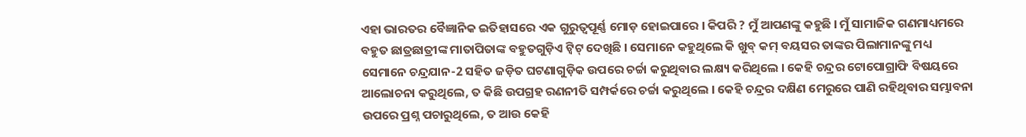ଏହା ଭାରତର ବୈଜ୍ଞାନିକ ଇତିହାସରେ ଏକ ଗୁରୁତ୍ୱପୂର୍ଣ୍ଣ ମୋଡ଼ ହୋଇପାରେ । କିପରି ? ମୁଁ ଆପଣଙ୍କୁ କହୁଛି । ମୁଁ ସାମାଜିକ ଗଣମାଧ୍ୟମରେ ବହୁତ ଛାତ୍ରଛାତ୍ରୀଙ୍କ ମାତାପିତାଙ୍କ ବହୁତଗୁଡ଼ିଏ ଟ୍ୱିଟ୍ ଦେଖିଛି । ସେମାନେ କହୁଥିଲେ କି ଖୁବ୍ କମ୍ ବୟସର ତାଙ୍କର ପିଲାମାନଙ୍କୁ ମଧ୍ୟ ସେମାନେ ଚନ୍ଦ୍ରଯାନ-2 ସହିତ ଜଡ଼ିତ ଘଟଣାଗୁଡ଼ିକ ଉପରେ ଚର୍ଚ୍ଚା କରୁଥିବାର ଲକ୍ଷ୍ୟ କରିଥିଲେ । କେହି ଚନ୍ଦ୍ରର ଟୋପୋଗ୍ରାଫି ବିଷୟରେ ଆଲୋଚନା କରୁଥିଲେ, ତ କିଛି ଉପଗ୍ରହ ରଣନୀତି ସମ୍ପର୍କରେ ଚର୍ଚ୍ଚା କରୁଥିଲେ । କେହି ଚନ୍ଦ୍ରର ଦକ୍ଷିଣ ମେରୁରେ ପାଣି ରହିଥିବାର ସମ୍ଭାବନା ଉପରେ ପ୍ରଶ୍ନ ପଚାରୁଥିଲେ, ତ ଆଉ କେହି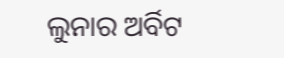ଲୁନାର ଅର୍ବିଟ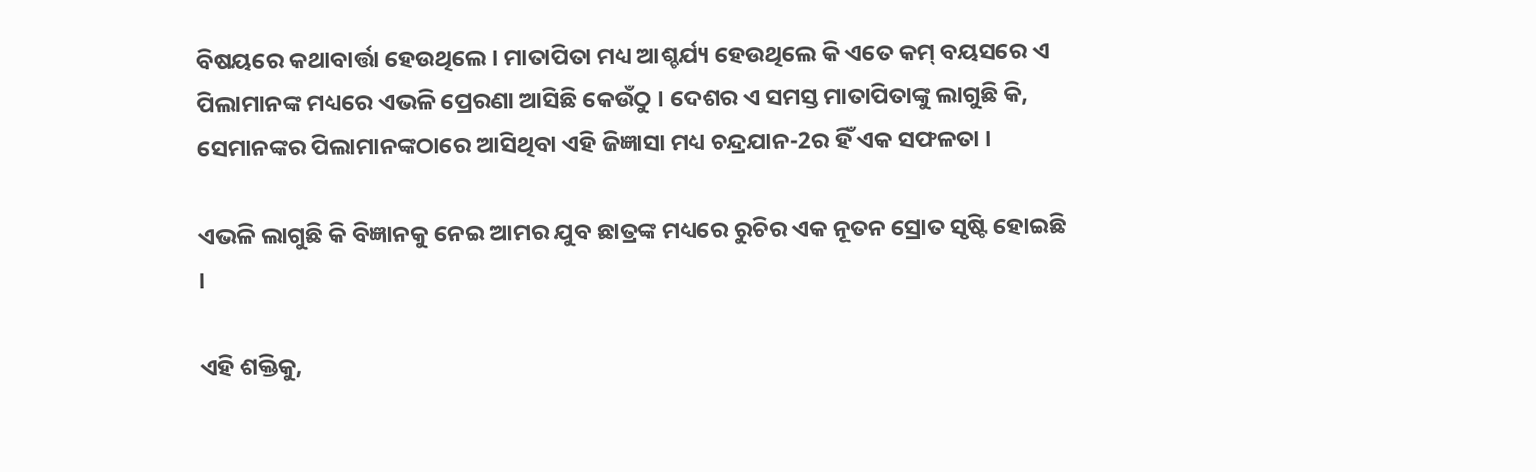ବିଷୟରେ କଥାବାର୍ତ୍ତା ହେଉଥିଲେ । ମାତାପିତା ମଧ୍ୟ ଆଶ୍ଚର୍ଯ୍ୟ ହେଉଥିଲେ କି ଏତେ କମ୍ ବୟସରେ ଏ ପିଲାମାନଙ୍କ ମଧ୍ୟରେ ଏଭଳି ପ୍ରେରଣା ଆସିଛି କେଉଁଠୁ । ଦେଶର ଏ ସମସ୍ତ ମାତାପିତାଙ୍କୁ ଲାଗୁଛି କି, ସେମାନଙ୍କର ପିଲାମାନଙ୍କଠାରେ ଆସିଥିବା ଏହି ଜିଜ୍ଞାସା ମଧ୍ୟ ଚନ୍ଦ୍ରଯାନ-2ର ହିଁ ଏକ ସଫଳତା ।

ଏଭଳି ଲାଗୁଛି କି ବିଜ୍ଞାନକୁ ନେଇ ଆମର ଯୁବ ଛାତ୍ରଙ୍କ ମଧ୍ୟରେ ରୁଚିର ଏକ ନୂତନ ସ୍ରୋତ ସୃଷ୍ଟି ହୋଇଛି ।

ଏହି ଶକ୍ତିକୁ,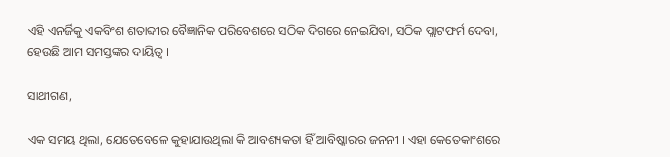ଏହି ଏନର୍ଜିକୁ ଏକବିଂଶ ଶତାବ୍ଦୀର ବୈଜ୍ଞାନିକ ପରିବେଶରେ ସଠିକ ଦିଗରେ ନେଇଯିବା, ସଠିକ ପ୍ଲାଟଫର୍ମ ଦେବା, ହେଉଛି ଆମ ସମସ୍ତଙ୍କର ଦାୟିତ୍ୱ ।

ସାଥୀଗଣ,

ଏକ ସମୟ ଥିଲା, ଯେତେବେଳେ କୁହାଯାଉଥିଲା କି ଆବଶ୍ୟକତା ହିଁ ଆବିଷ୍କାରର ଜନନୀ । ଏହା କେତେକାଂଶରେ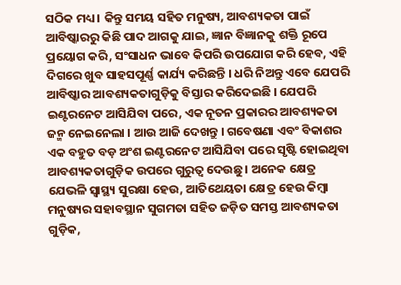ସଠିକ ମଧ୍ୟ । କିନ୍ତୁ ସମୟ ସହିତ ମନୁଷ୍ୟ, ଆବଶ୍ୟକତା ପାଇଁ ଆବିଷ୍କାରରୁ କିଛି ପାଦ ଆଗକୁ ଯାଇ, ଜ୍ଞାନ ବିଜ୍ଞାନକୁ ଶକ୍ତି ରୂପେ ପ୍ରୟୋଗ କରି, ସଂସାଧନ ଭାବେ କିପରି ଉପଯୋଗ କରି ହେବ, ଏହି ଦିଗରେ ଖୁବ ସାହସପୂର୍ଣ୍ଣ କାର୍ଯ୍ୟ କରିଛନ୍ତି । ଧରି ନିଅନ୍ତୁ ଏବେ ଯେପରି ଆବିଷ୍କାର ଆବଶ୍ୟକତାଗୁଡ଼ିକୁ ବିସ୍ତାର କରିଦେଇଛି । ଯେପରି ଇଣ୍ଟରନେଟ ଆସିଯିବା ପରେ, ଏକ ନୂତନ ପ୍ରକାରର ଆବଶ୍ୟକତା ଜନ୍ମ ନେଇନେଲା । ଆଉ ଆଜି ଦେଖନ୍ତୁ । ଗବେଷଣା ଏବଂ ବିକାଶର ଏକ ବହୁତ ବଡ଼ ଅଂଶ ଇଣ୍ଟରନେଟ ଆସିଯିବା ପରେ ସୃଷ୍ଟି ହୋଇଥିବା ଆବଶ୍ୟକତାଗୁଡ଼ିକ ଉପରେ ଗୁରୁତ୍ୱ ଦେଉଛୁ । ଅନେକ କ୍ଷେତ୍ର ଯେଭଳି ସ୍ୱାସ୍ଥ୍ୟ ସୁରକ୍ଷା ହେଉ, ଆତିଥେୟତା କ୍ଷେତ୍ର ହେଉ କିମ୍ବା ମନୁଷ୍ୟର ସହାବସ୍ଥାନ ସୁଗମତା ସହିତ ଜଡ଼ିତ ସମସ୍ତ ଆବଶ୍ୟକତା ଗୁଡ଼ିକ,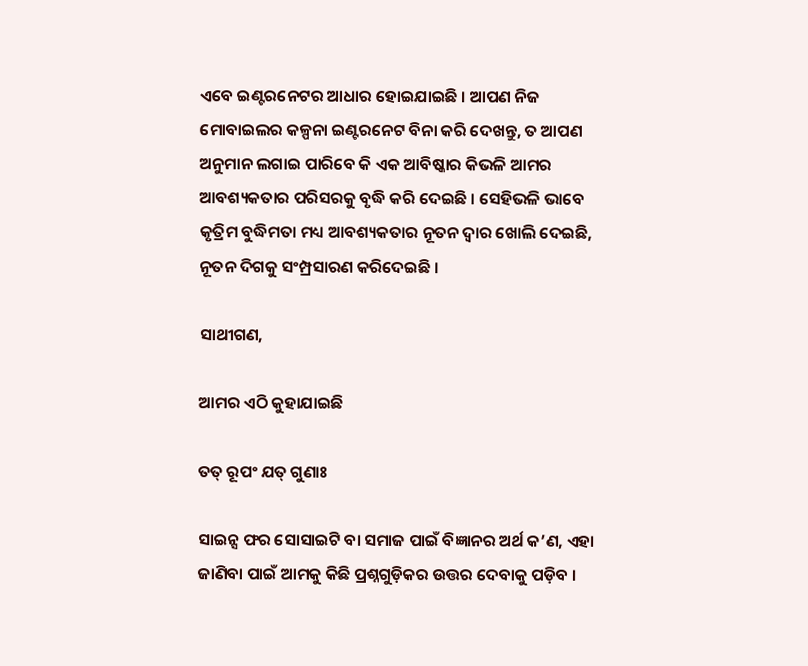ଏବେ ଇଣ୍ଟରନେଟର ଆଧାର ହୋଇଯାଇଛି । ଆପଣ ନିଜ ମୋବାଇଲର କଳ୍ପନା ଇଣ୍ଟରନେଟ ବିନା କରି ଦେଖନ୍ତୁ, ତ ଆପଣ ଅନୁମାନ ଲଗାଇ ପାରିବେ କି ଏକ ଆବିଷ୍କାର କିଭଳି ଆମର ଆବଶ୍ୟକତାର ପରିସରକୁ ବୃଦ୍ଧି କରି ଦେଇଛି । ସେହିଭଳି ଭାବେ କୃତ୍ରିମ ବୁଦ୍ଧିମତା ମଧ୍ୟ ଆବଶ୍ୟକତାର ନୂତନ ଦ୍ୱାର ଖୋଲି ଦେଇଛି, ନୂତନ ଦିଗକୁ ସଂମ୍ପ୍ରସାରଣ କରିଦେଇଛି ।

ସାଥୀଗଣ,

ଆମର ଏଠି କୁହାଯାଇଛି

ତତ୍ ରୂପଂ ଯତ୍ ଗୁଣାଃ

ସାଇନ୍ସ ଫର ସୋସାଇଟି ବା ସମାଜ ପାଇଁ ବିଜ୍ଞାନର ଅର୍ଥ କ’ଣ, ଏହା ଜାଣିବା ପାଇଁ ଆମକୁ କିଛି ପ୍ରଶ୍ନଗୁଡ଼ିକର ଉତ୍ତର ଦେବାକୁ ପଡ଼ିବ ।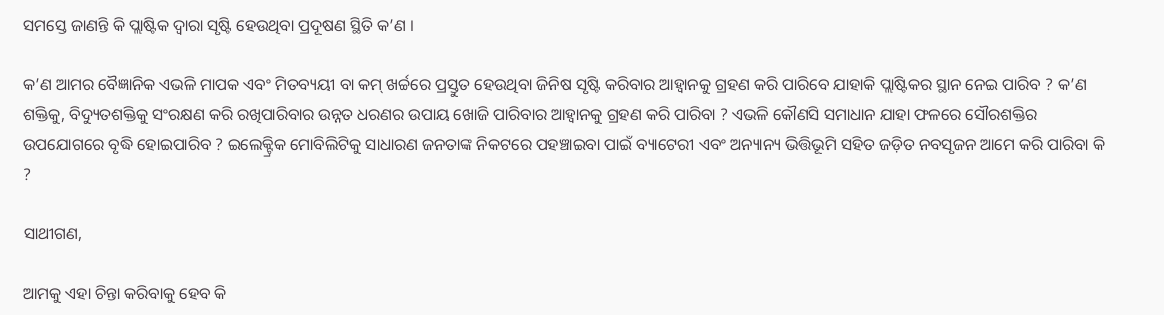ସମସ୍ତେ ଜାଣନ୍ତି କି ପ୍ଲାଷ୍ଟିକ ଦ୍ୱାରା ସୃଷ୍ଟି ହେଉଥିବା ପ୍ରଦୂଷଣ ସ୍ଥିତି କ’ଣ ।

କ’ଣ ଆମର ବୈଜ୍ଞାନିକ ଏଭଳି ମାପକ ଏବଂ ମିତବ୍ୟୟୀ ବା କମ୍‌ ଖର୍ଚ୍ଚରେ ପ୍ରସ୍ତୁତ ହେଉଥିବା ଜିନିଷ ସୃଷ୍ଟି କରିବାର ଆହ୍ୱାନକୁ ଗ୍ରହଣ କରି ପାରିବେ ଯାହାକି ପ୍ଲାଷ୍ଟିକର ସ୍ଥାନ ନେଇ ପାରିବ ? କ’ଣ ଶକ୍ତିକୁ, ବିଦ୍ୟୁତଶକ୍ତିକୁ ସଂରକ୍ଷଣ କରି ରଖିପାରିବାର ଉନ୍ନତ ଧରଣର ଉପାୟ ଖୋଜି ପାରିବାର ଆହ୍ୱାନକୁ ଗ୍ରହଣ କରି ପାରିବା ? ଏଭଳି କୌଣସି ସମାଧାନ ଯାହା ଫଳରେ ସୌରଶକ୍ତିର ଉପଯୋଗରେ ବୃଦ୍ଧି ହୋଇପାରିବ ? ଇଲେକ୍ଟ୍ରିକ ମୋବିଲିଟିକୁ ସାଧାରଣ ଜନତାଙ୍କ ନିକଟରେ ପହଞ୍ଚାଇବା ପାଇଁ ବ୍ୟାଟେରୀ ଏବଂ ଅନ୍ୟାନ୍ୟ ଭିତ୍ତିଭୂମି ସହିତ ଜଡ଼ିତ ନବସୃଜନ ଆମେ କରି ପାରିବା କି ?

ସାଥୀଗଣ,

ଆମକୁ ଏହା ଚିନ୍ତା କରିବାକୁ ହେବ କି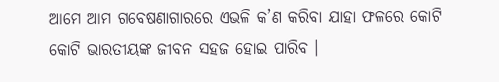ଆମେ ଆମ ଗବେଷଣାଗାରରେ ଏଭଳି କ’ଣ କରିବା ଯାହା ଫଳରେ କୋଟି କୋଟି ଭାରତୀୟଙ୍କ ଜୀବନ ସହଜ ହୋଇ ପାରିବ ।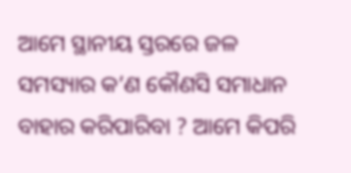ଆମେ ସ୍ଥାନୀୟ ସ୍ତରରେ ଜଳ ସମସ୍ୟାର କ’ଣ କୌଣସି ସମାଧାନ ବାହାର କରିପାରିବା ? ଆମେ କିପରି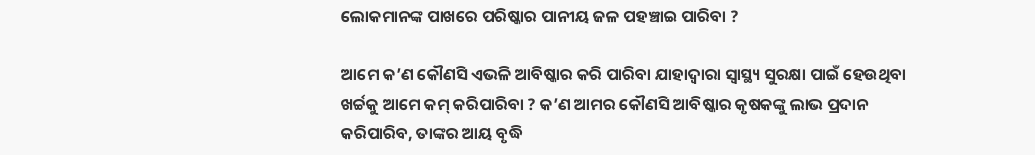ଲୋକମାନଙ୍କ ପାଖରେ ପରିଷ୍କାର ପାନୀୟ ଜଳ ପହଞ୍ଚାଇ ପାରିବା ?

ଆମେ କ’ଣ କୌଣସି ଏଭଳି ଆବିଷ୍କାର କରି ପାରିବା ଯାହାଦ୍ୱାରା ସ୍ୱାସ୍ଥ୍ୟ ସୁରକ୍ଷା ପାଇଁ ହେଉଥିବା ଖର୍ଚ୍ଚକୁ ଆମେ କମ୍ କରିପାରିବା ? କ’ଣ ଆମର କୌଣସି ଆବିଷ୍କାର କୃଷକଙ୍କୁ ଲାଭ ପ୍ରଦାନ କରିପାରିବ, ତାଙ୍କର ଆୟ ବୃଦ୍ଧି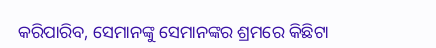କରିପାରିବ, ସେମାନଙ୍କୁ ସେମାନଙ୍କର ଶ୍ରମରେ କିଛିଟା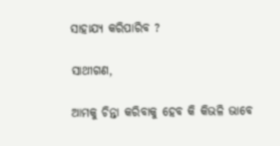ସାହାଯ୍ୟ କରିପାରିବ ?

ସାଥୀଗଣ,

ଆମକୁ ଚିନ୍ତା କରିବାକୁ ହେବ କି କିଭଳି ଭାବେ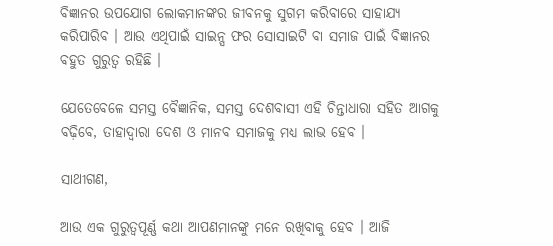ବିଜ୍ଞାନର ଉପଯୋଗ ଲୋକମାନଙ୍କର ଜୀବନକୁ ସୁଗମ କରିବାରେ ସାହାଯ୍ୟ କରିପାରିବ । ଆଉ ଏଥିପାଇଁ ସାଇନ୍ସ ଫର ସୋସାଇଟି ବା ସମାଜ ପାଇଁ ବିଜ୍ଞାନର ବହୁତ ଗୁରୁତ୍ୱ ରହିଛି ।

ଯେତେବେଳେ ସମସ୍ତ ବୈଜ୍ଞାନିକ, ସମସ୍ତ ଦେଶବାସୀ ଏହି ଚିନ୍ତାଧାରା ସହିତ ଆଗକୁ ବଢ଼ିବେ, ତାହାଦ୍ଵାରା ଦେଶ ଓ ମାନବ ସମାଜକୁ ମଧ୍ୟ ଲାଭ ହେବ ।

ସାଥୀଗଣ,

ଆଉ ଏକ ଗୁରୁତ୍ୱପୂର୍ଣ୍ଣ କଥା ଆପଣମାନଙ୍କୁ ମନେ ରଖିବାକୁ ହେବ । ଆଜି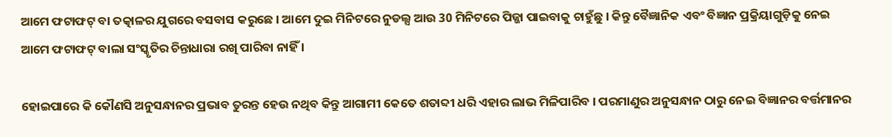ଆମେ ଫଟାଫଟ୍ ବା ତତ୍କାଳର ଯୁଗରେ ବସବାସ କରୁଛେ । ଆମେ ଦୁଇ ମିନିଟରେ ନୁଡଲ୍ସ ଆଉ 30 ମିନିଟରେ ପିଜ୍ଜା ପାଇବାକୁ ଚାହୁଁଛୁ । କିନ୍ତୁ ବୈଜ୍ଞାନିକ ଏବଂ ବିଜ୍ଞାନ ପ୍ରକ୍ରିୟାଗୁଡ଼ିକୁ ନେଇ ଆମେ ଫଟାଫଟ୍ ବାଲା ସଂସ୍କୃତିର ଚିନ୍ତାଧାରା ରଖି ପାରିବା ନାହିଁ ।

ହୋଇପାରେ କି କୌଣସି ଅନୁସନ୍ଧାନର ପ୍ରଭାବ ତୁରନ୍ତ ହେଉ ନଥିବ କିନ୍ତୁ ଆଗାମୀ କେତେ ଶତାବ୍ଦୀ ଧରି ଏହାର ଲାଭ ମିଳିପାରିବ । ପରମାଣୁର ଅନୁସନ୍ଧାନ ଠାରୁ ନେଇ ବିଜ୍ଞାନର ବର୍ତ୍ତମାନର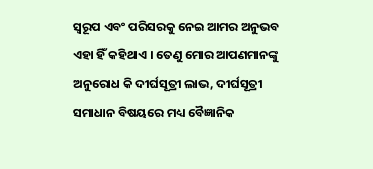ସ୍ୱରୂପ ଏବଂ ପରିସରକୁ ନେଇ ଆମର ଅନୁଭବ ଏହା ହିଁ କହିଥାଏ । ତେଣୁ ମୋର ଆପଣମାନଙ୍କୁ ଅନୁରୋଧ କି ଦୀର୍ଘସୂତ୍ରୀ ଲାଭ, ଦୀର୍ଘସୂତ୍ରୀ ସମାଧାନ ବିଷୟରେ ମଧ୍ୟ ବୈଜ୍ଞାନିକ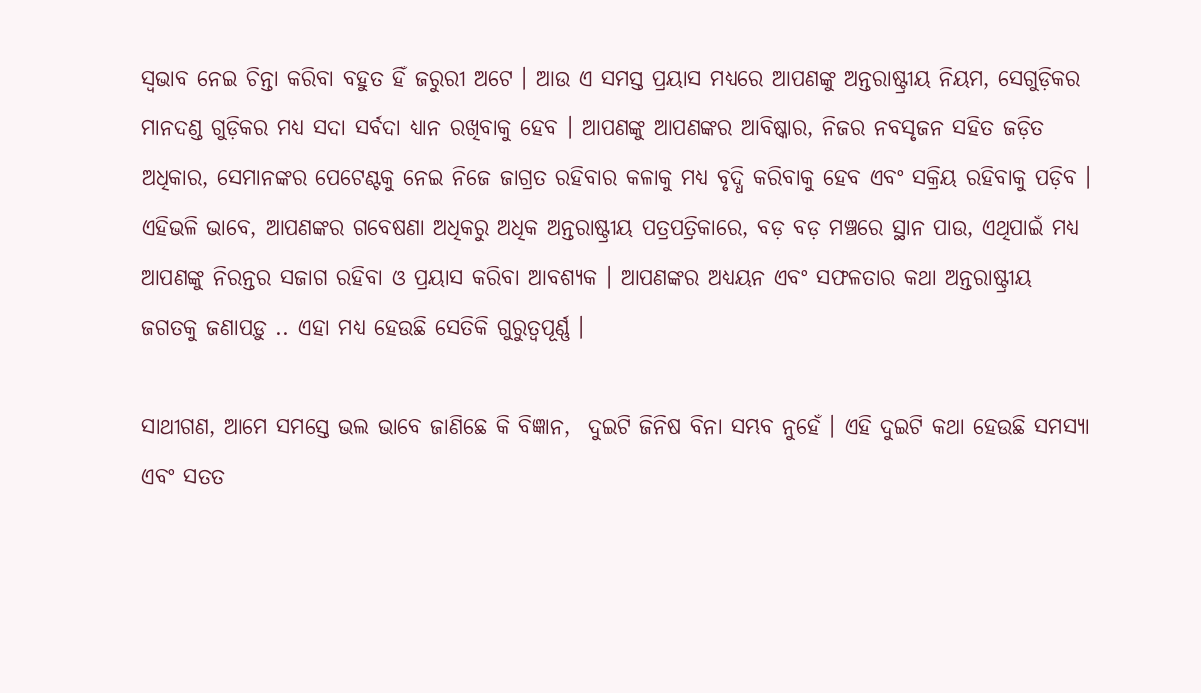ସ୍ୱଭାବ ନେଇ ଚିନ୍ତା କରିବା ବହୁତ ହିଁ ଜରୁରୀ ଅଟେ । ଆଉ ଏ ସମସ୍ତ ପ୍ରୟାସ ମଧ୍ୟରେ ଆପଣଙ୍କୁ ଅନ୍ତରାଷ୍ଟ୍ରୀୟ ନିୟମ, ସେଗୁଡ଼ିକର ମାନଦଣ୍ଡ ଗୁଡ଼ିକର ମଧ୍ୟ ସଦା ସର୍ବଦା ଧ୍ୟାନ ରଖିବାକୁ ହେବ । ଆପଣଙ୍କୁ ଆପଣଙ୍କର ଆବିଷ୍କାର, ନିଜର ନବସୃଜନ ସହିତ ଜଡ଼ିତ ଅଧିକାର, ସେମାନଙ୍କର ପେଟେଣ୍ଟକୁ ନେଇ ନିଜେ ଜାଗ୍ରତ ରହିବାର କଳାକୁ ମଧ୍ୟ ବୃଦ୍ଧି କରିବାକୁ ହେବ ଏବଂ ସକ୍ରିୟ ରହିବାକୁ ପଡ଼ିବ । ଏହିଭଳି ଭାବେ, ଆପଣଙ୍କର ଗବେଷଣା ଅଧିକରୁ ଅଧିକ ଅନ୍ତରାଷ୍ଟ୍ରୀୟ ପତ୍ରପତ୍ରିକାରେ, ବଡ଼ ବଡ଼ ମଞ୍ଚରେ ସ୍ଥାନ ପାଉ, ଏଥିପାଇଁ ମଧ୍ୟ ଆପଣଙ୍କୁ ନିରନ୍ତର ସଜାଗ ରହିବା ଓ ପ୍ରୟାସ କରିବା ଆବଶ୍ୟକ । ଆପଣଙ୍କର ଅଧ୍ୟୟନ ଏବଂ ସଫଳତାର କଥା ଅନ୍ତରାଷ୍ଟ୍ରୀୟ ଜଗତକୁ ଜଣାପଡ଼ୁ .. ଏହା ମଧ୍ୟ ହେଉଛି ସେତିକି ଗୁରୁତ୍ୱପୂର୍ଣ୍ଣ ।

ସାଥୀଗଣ, ଆମେ ସମସ୍ତେ ଭଲ ଭାବେ ଜାଣିଛେ କି ବିଜ୍ଞାନ,  ଦୁଇଟି ଜିନିଷ ବିନା ସମ୍ଭବ ନୁହେଁ । ଏହି ଦୁଇଟି କଥା ହେଉଛି ସମସ୍ୟା ଏବଂ ସତତ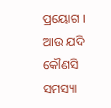ପ୍ରୟୋଗ । ଆଉ ଯଦି କୌଣସି ସମସ୍ୟା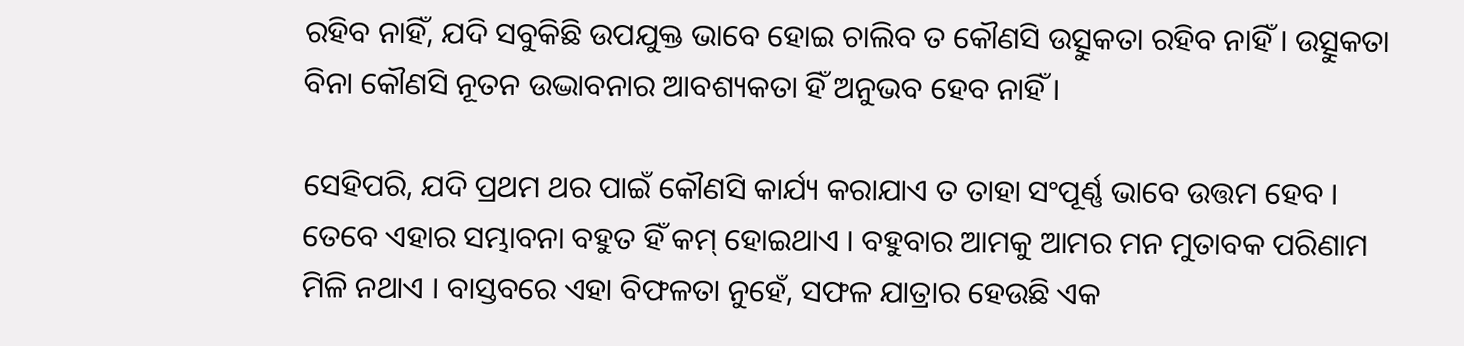ରହିବ ନାହିଁ, ଯଦି ସବୁକିଛି ଉପଯୁକ୍ତ ଭାବେ ହୋଇ ଚାଲିବ ତ କୌଣସି ଉତ୍ସୁକତା ରହିବ ନାହିଁ । ଉତ୍ସୁକତା ବିନା କୌଣସି ନୂତନ ଉଦ୍ଭାବନାର ଆବଶ୍ୟକତା ହିଁ ଅନୁଭବ ହେବ ନାହିଁ ।

ସେହିପରି, ଯଦି ପ୍ରଥମ ଥର ପାଇଁ କୌଣସି କାର୍ଯ୍ୟ କରାଯାଏ ତ ତାହା ସଂପୂର୍ଣ୍ଣ ଭାବେ ଉତ୍ତମ ହେବ । ତେବେ ଏହାର ସମ୍ଭାବନା ବହୁତ ହିଁ କମ୍ ହୋଇଥାଏ । ବହୁବାର ଆମକୁ ଆମର ମନ ମୁତାବକ ପରିଣାମ ମିଳି ନଥାଏ । ବାସ୍ତବରେ ଏହା ବିଫଳତା ନୁହେଁ, ସଫଳ ଯାତ୍ରାର ହେଉଛି ଏକ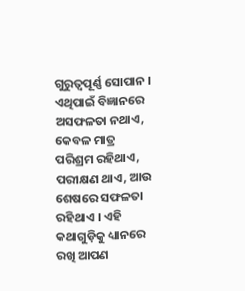ଗୁରୁତ୍ୱପୂର୍ଣ୍ଣ ସୋପାନ । ଏଥିପାଇଁ ବିଜ୍ଞାନରେ ଅସଫଳତା ନଥାଏ, କେବଳ ମାତ୍ର ପରିଶ୍ରମ ରହିଥାଏ, ପରୀକ୍ଷଣ ଥାଏ, ଆଉ ଶେଷରେ ସଫଳତା ରହିଥାଏ । ଏହି କଥାଗୁଡ଼ିକୁ ଧ୍ୟାନରେ ରଖି ଆପଣ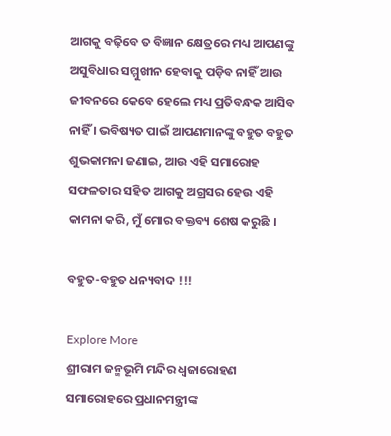ଆଗକୁ ବଢ଼ିବେ ତ ବିଜ୍ଞାନ କ୍ଷେତ୍ରରେ ମଧ୍ୟ ଆପଣଙ୍କୁ ଅସୁବିଧାର ସମ୍ମୁଖୀନ ହେବାକୁ ପଡ଼ିବ ନାହିଁ ଆଉ ଜୀବନରେ କେବେ ହେଲେ ମଧ୍ୟ ପ୍ରତିବନ୍ଧକ ଆସିବ ନାହିଁ । ଭବିଷ୍ୟତ ପାଇଁ ଆପଣମାନଙ୍କୁ ବହୁତ ବହୁତ ଶୁଭକାମନା ଜଣାଇ, ଆଉ ଏହି ସମାରୋହ ସଫଳତାର ସହିତ ଆଗକୁ ଅଗ୍ରସର ହେଉ ଏହି କାମନା କରି, ମୁଁ ମୋର ବକ୍ତବ୍ୟ ଶେଷ କରୁଛି ।

ବହୁତ-ବହୁତ ଧନ୍ୟବାଦ !!!

Explore More
ଶ୍ରୀରାମ ଜନ୍ମଭୂମି ମନ୍ଦିର ଧ୍ଵଜାରୋହଣ ସମାରୋହରେ ପ୍ରଧାନମନ୍ତ୍ରୀଙ୍କ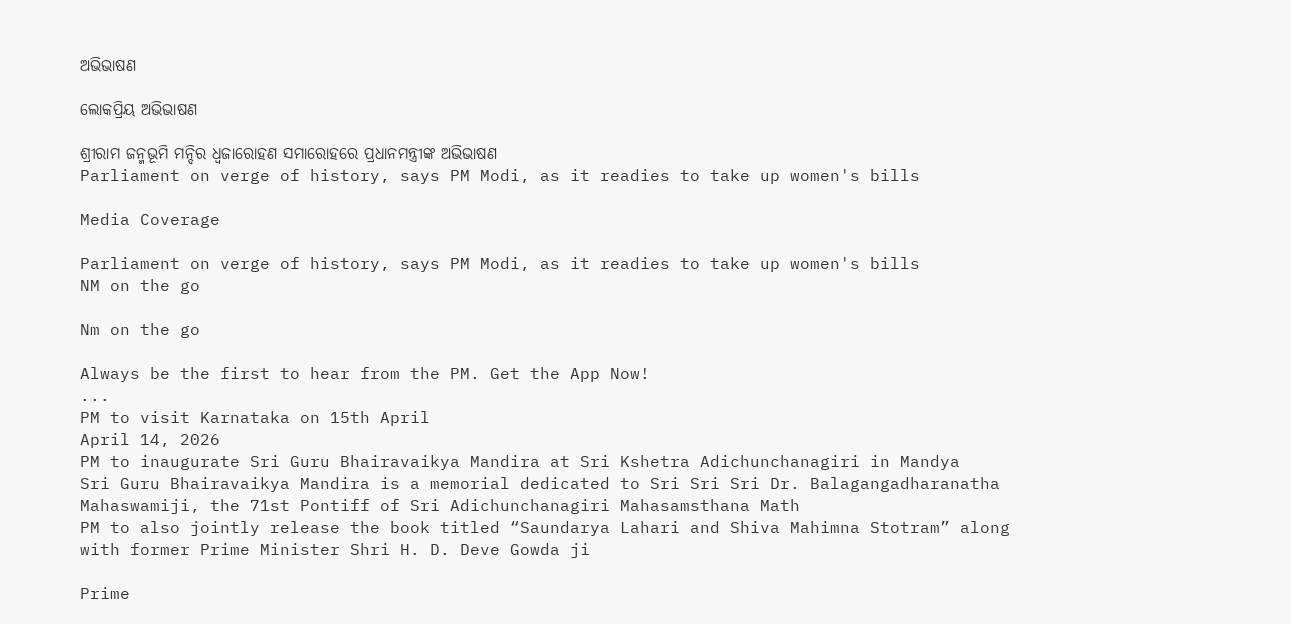ଅଭିଭାଷଣ

ଲୋକପ୍ରିୟ ଅଭିଭାଷଣ

ଶ୍ରୀରାମ ଜନ୍ମଭୂମି ମନ୍ଦିର ଧ୍ଵଜାରୋହଣ ସମାରୋହରେ ପ୍ରଧାନମନ୍ତ୍ରୀଙ୍କ ଅଭିଭାଷଣ
Parliament on verge of history, says PM Modi, as it readies to take up women's bills

Media Coverage

Parliament on verge of history, says PM Modi, as it readies to take up women's bills
NM on the go

Nm on the go

Always be the first to hear from the PM. Get the App Now!
...
PM to visit Karnataka on 15th April
April 14, 2026
PM to inaugurate Sri Guru Bhairavaikya Mandira at Sri Kshetra Adichunchanagiri in Mandya
Sri Guru Bhairavaikya Mandira is a memorial dedicated to Sri Sri Sri Dr. Balagangadharanatha Mahaswamiji, the 71st Pontiff of Sri Adichunchanagiri Mahasamsthana Math
PM to also jointly release the book titled “Saundarya Lahari and Shiva Mahimna Stotram” along with former Prime Minister Shri H. D. Deve Gowda ji

Prime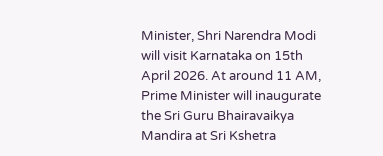Minister, Shri Narendra Modi will visit Karnataka on 15th April 2026. At around 11 AM, Prime Minister will inaugurate the Sri Guru Bhairavaikya Mandira at Sri Kshetra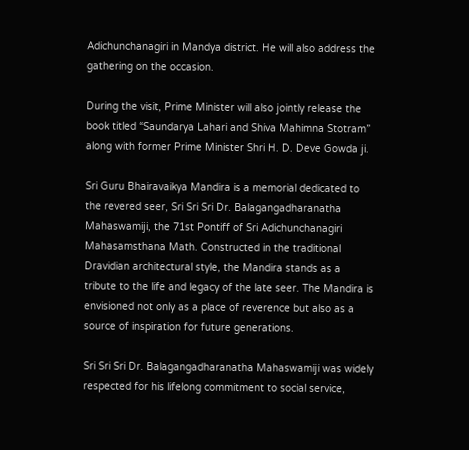Adichunchanagiri in Mandya district. He will also address the gathering on the occasion.

During the visit, Prime Minister will also jointly release the book titled “Saundarya Lahari and Shiva Mahimna Stotram” along with former Prime Minister Shri H. D. Deve Gowda ji.

Sri Guru Bhairavaikya Mandira is a memorial dedicated to the revered seer, Sri Sri Sri Dr. Balagangadharanatha Mahaswamiji, the 71st Pontiff of Sri Adichunchanagiri Mahasamsthana Math. Constructed in the traditional Dravidian architectural style, the Mandira stands as a tribute to the life and legacy of the late seer. The Mandira is envisioned not only as a place of reverence but also as a source of inspiration for future generations.

Sri Sri Sri Dr. Balagangadharanatha Mahaswamiji was widely respected for his lifelong commitment to social service,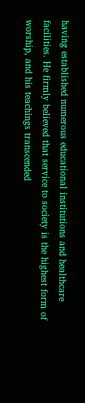having established numerous educational institutions and healthcare facilities. He firmly believed that service to society is the highest form of worship, and his teachings transcended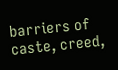barriers of caste, creed,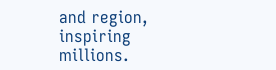and region, inspiring millions.